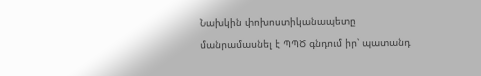Նախկին փոխոստիկանապետը մանրամասնել է ՊՊԾ գնդում իր՝ պատանդ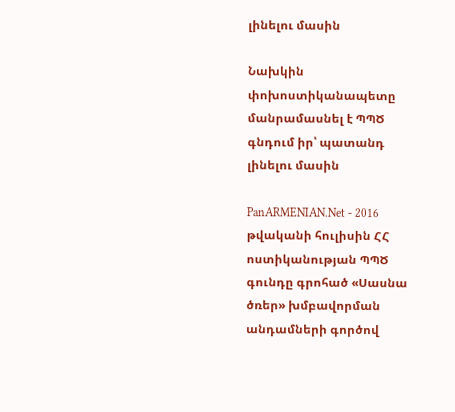լինելու մասին

Նախկին փոխոստիկանապետը մանրամասնել է ՊՊԾ գնդում իր՝ պատանդ լինելու մասին

PanARMENIAN.Net - 2016 թվականի հուլիսին ՀՀ ոստիկանության ՊՊԾ գունդը գրոհած «Սասնա ծռեր» խմբավորման անդամների գործով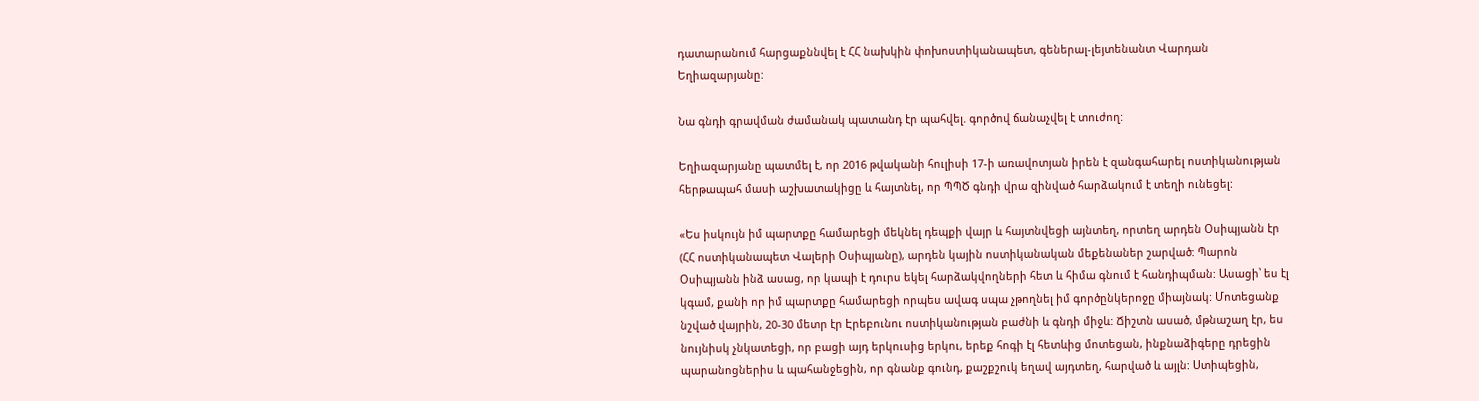դատարանում հարցաքննվել է ՀՀ նախկին փոխոստիկանապետ, գեներալ-լեյտենանտ Վարդան Եղիազարյանը:

Նա գնդի գրավման ժամանակ պատանդ էր պահվել. գործով ճանաչվել է տուժող:

Եղիազարյանը պատմել է, որ 2016 թվականի հուլիսի 17-ի առավոտյան իրեն է զանգահարել ոստիկանության հերթապահ մասի աշխատակիցը և հայտնել, որ ՊՊԾ գնդի վրա զինված հարձակում է տեղի ունեցել:

«Ես իսկույն իմ պարտքը համարեցի մեկնել դեպքի վայր և հայտնվեցի այնտեղ, որտեղ արդեն Օսիպյանն էր (ՀՀ ոստիկանապետ Վալերի Օսիպյանը), արդեն կային ոստիկանական մեքենաներ շարված: Պարոն Օսիպյանն ինձ ասաց, որ կապի է դուրս եկել հարձակվողների հետ և հիմա գնում է հանդիպման: Ասացի՝ ես էլ կգամ, քանի որ իմ պարտքը համարեցի որպես ավագ սպա չթողնել իմ գործընկերոջը միայնակ: Մոտեցանք նշված վայրին, 20-30 մետր էր Էրեբունու ոստիկանության բաժնի և գնդի միջև: Ճիշտն ասած, մթնաշաղ էր, ես նույնիսկ չնկատեցի, որ բացի այդ երկուսից երկու, երեք հոգի էլ հետևից մոտեցան, ինքնաձիգերը դրեցին պարանոցներիս և պահանջեցին, որ գնանք գունդ, քաշքշուկ եղավ այդտեղ, հարված և այլն: Ստիպեցին,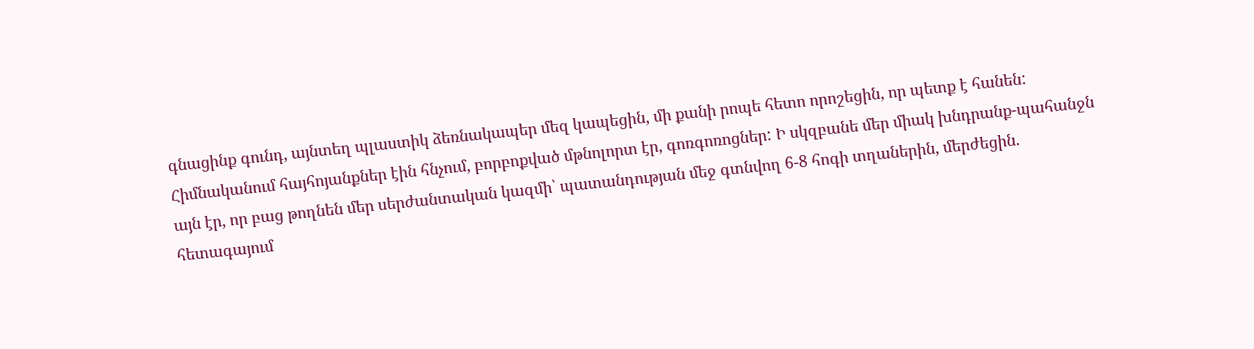գնացինք գունդ, այնտեղ պլաստիկ ձեռնակապեր մեզ կապեցին, մի քանի րոպե հետո որոշեցին, որ պետք է հանեն: Հիմնականում հայհոյանքներ էին հնչում, բորբոքված մթնոլորտ էր, գոռգոռոցներ: Ի սկզբանե մեր միակ խնդրանք-պահանջն այն էր, որ բաց թողնեն մեր սերժանտական կազմի՝ պատանդության մեջ գտնվող 6-8 հոգի տղաներին, մերժեցին. հետագայում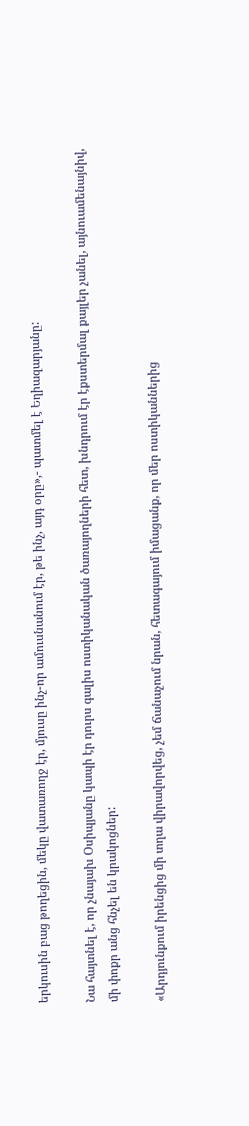երկուսին բաց թողեցին, մեկը վատառողջ էր, մյուսը ինչ-որ ամուսնանում էր, թե ինչ, այդ օրը»,- պատմել է Եղիազարյանը:

Նա հայտնել է, որ չնայախ Օսիպյանը կապի էր դուրս գալիս ոստիկանական ծառայողների հետ, խնդրում էր էքստերմալ քայլեր չանել, այնուամենայնիվ, մի փոքր անց հնչել են կրակոցներ:

«Արդյունքում իրենցից մի տղա վիրավորվեց, չեմ ճանաչում նրան, հետագայում իմացանք, որ մեր ոստիկաններից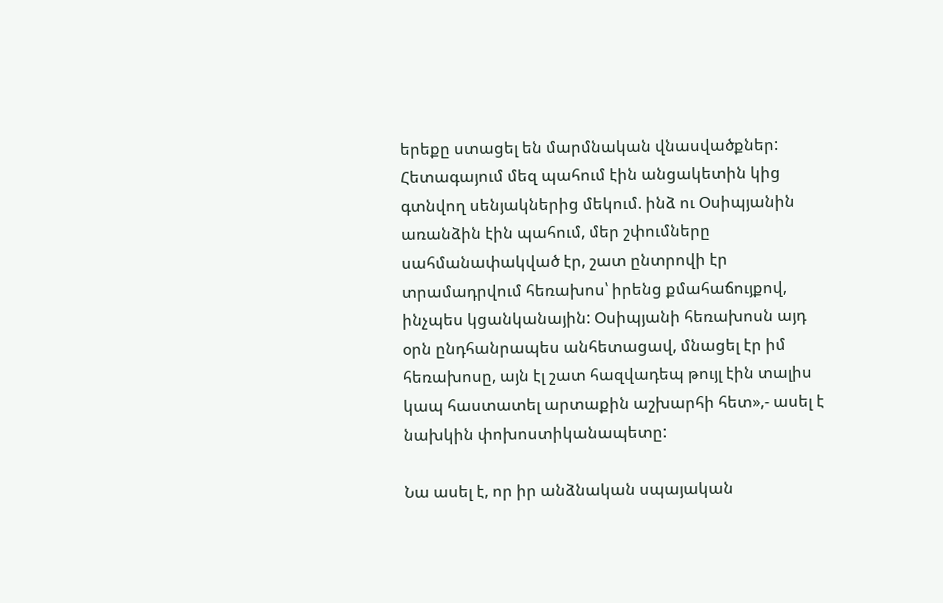երեքը ստացել են մարմնական վնասվածքներ: Հետագայում մեզ պահում էին անցակետին կից գտնվող սենյակներից մեկում. ինձ ու Օսիպյանին առանձին էին պահում, մեր շփումները սահմանափակված էր, շատ ընտրովի էր տրամադրվում հեռախոս՝ իրենց քմահաճույքով, ինչպես կցանկանային: Օսիպյանի հեռախոսն այդ օրն ընդհանրապես անհետացավ, մնացել էր իմ հեռախոսը, այն էլ շատ հազվադեպ թույլ էին տալիս կապ հաստատել արտաքին աշխարհի հետ»,- ասել է նախկին փոխոստիկանապետը:

Նա ասել է, որ իր անձնական սպայական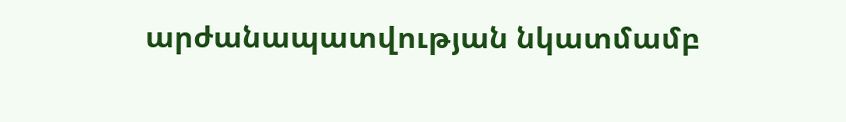արժանապատվության նկատմամբ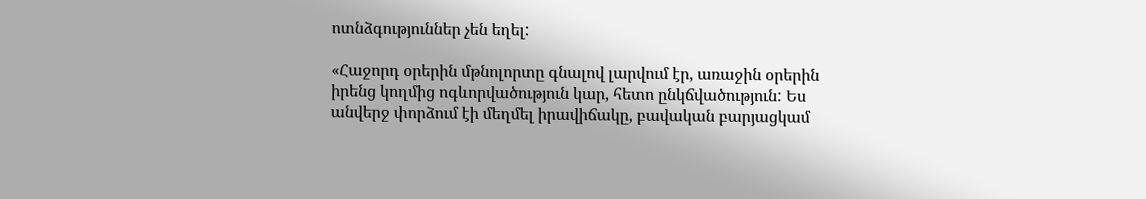ոտնձգություններ չեն եղել:

«Հաջորդ օրերին մթնոլորտը գնալով լարվում էր, առաջին օրերին իրենց կողմից ոգևորվածություն կար, հետո ընկճվածություն: Ես անվերջ փորձում էի մեղմել իրավիճակը, բավական բարյացկամ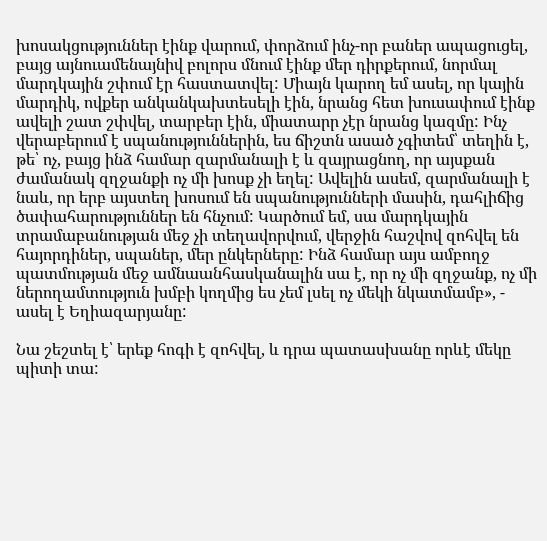խոսակցություններ էինք վարում, փորձում ինչ-որ բաներ ապացուցել, բայց այնուամենայնիվ բոլորս մնում էինք մեր դիրքերում, նորմալ մարդկային շփում էր հաստատվել: Միայն կարող եմ ասել, որ կային մարդիկ, ովքեր անկանկախտեսելի էին, նրանց հետ խուսափում էինք ավելի շատ շփվել, տարբեր էին, միատարր չէր նրանց կազմը: Ինչ վերաբերում է սպանություններին, ես ճիշտն ասած չգիտեմ՝ տեղին է, թե՝ ոչ, բայց ինձ համար զարմանալի է և զայրացնող, որ այսքան ժամանակ զղջանքի ոչ մի խոսք չի եղել: Ավելին ասեմ, զարմանալի է նաև, որ երբ այստեղ խոսում են սպանությունների մասին, դահլիճից ծափահարություններ են հնչում: Կարծում եմ, սա մարդկային տրամաբանության մեջ չի տեղավորվում, վերջին հաշվով զոհվել են հայորդիներ, սպաներ, մեր ընկերները: Ինձ համար այս ամբողջ պատմության մեջ ամնաանհասկանալին սա է, որ ոչ մի զղջանք, ոչ մի ներողամտություն խմբի կողմից ես չեմ լսել ոչ մեկի նկատմամբ», - ասել է Եղիազարյանը:

Նա շեշտել է՝ երեք հոգի է զոհվել, և դրա պատասխանը որևէ մեկը պիտի տա: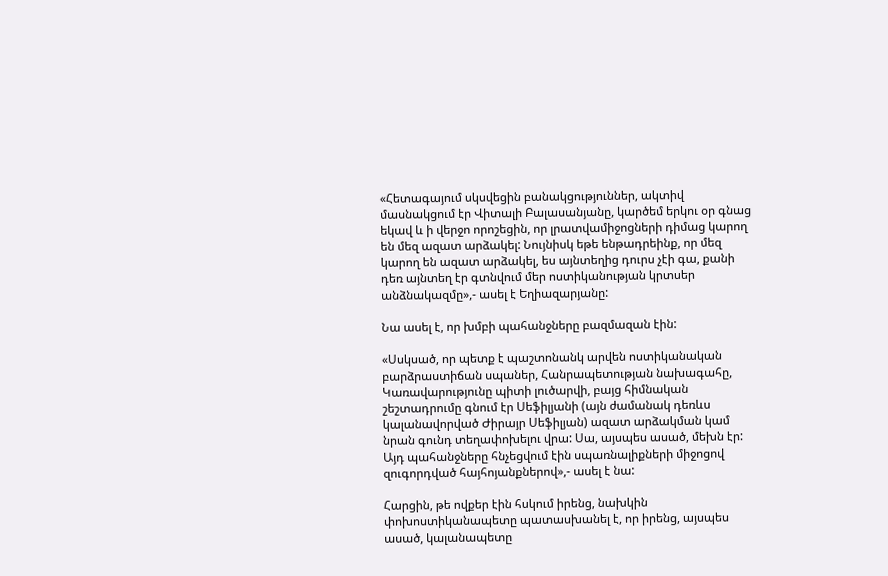«Հետագայում սկսվեցին բանակցություններ, ակտիվ մասնակցում էր Վիտալի Բալասանյանը, կարծեմ երկու օր գնաց եկավ և ի վերջո որոշեցին, որ լրատվամիջոցների դիմաց կարող են մեզ ազատ արձակել: Նույնիսկ եթե ենթադրեինք, որ մեզ կարող են ազատ արձակել, ես այնտեղից դուրս չէի գա, քանի դեռ այնտեղ էր գտնվում մեր ոստիկանության կրտսեր անձնակազմը»,- ասել է Եղիազարյանը:

Նա ասել է, որ խմբի պահանջները բազմազան էին:

«Սսկսած, որ պետք է պաշտոնանկ արվեն ոստիկանական բարձրաստիճան սպաներ, Հանրապետության նախագահը, Կառավարությունը պիտի լուծարվի, բայց հիմնական շեշտադրումը գնում էր Սեֆիլյանի (այն ժամանակ դեռևս կալանավորված Ժիրայր Սեֆիլյան) ազատ արձակման կամ նրան գունդ տեղափոխելու վրա: Սա, այսպես ասած, մեխն էր: Այդ պահանջները հնչեցվում էին սպառնալիքների միջոցով զուգորդված հայհոյանքներով»,- ասել է նա:

Հարցին, թե ովքեր էին հսկում իրենց, նախկին փոխոստիկանապետը պատասխանել է, որ իրենց, այսպես ասած, կալանապետը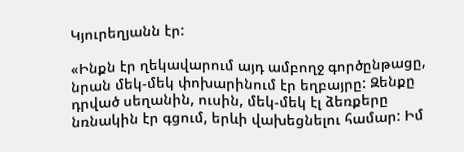Կյուրեղյանն էր:

«Ինքն էր ղեկավարում այդ ամբողջ գործընթացը, նրան մեկ-մեկ փոխարինում էր եղբայրը: Զենքը դրված սեղանին, ուսին, մեկ-մեկ էլ ձեռքերը նռնակին էր գցում, երևի վախեցնելու համար: Իմ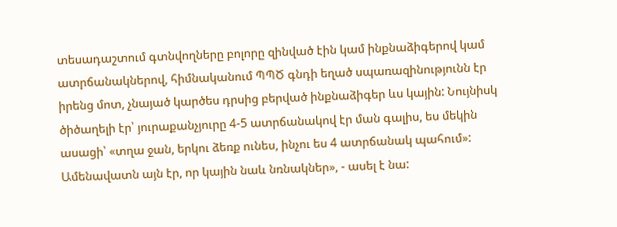տեսադաշտում գտնվողները բոլորը զինված էին կամ ինքնաձիգերով կամ ատրճանակներով, հիմնականում ՊՊԾ գնդի եղած սպառազինությունն էր իրենց մոտ, չնայած կարծես դրսից բերված ինքնաձիգեր ևս կային: Նույնիսկ ծիծաղելի էր՝ յուրաքանչյուրը 4-5 ատրճանակով էր ման գալիս, ես մեկին ասացի՝ «տղա ջան, երկու ձեռք ունես, ինչու ես 4 ատրճանակ պահում»: Ամենավատն այն էր, որ կային նաև նռնակներ», - ասել է նա: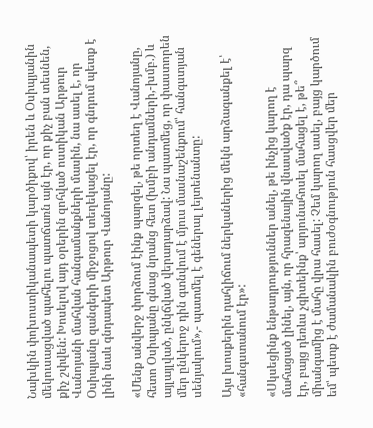Նախկին փոխոստիկանապետի կարծիքով՝ իրեն և Օսիպյանին մեկուսացված պահելու պատճառն այն էր, որ քիչ բան տեսնեն, քիչ շփվեն: Խոսելով այդ օրերին զոհված ոստիկան Արթուր Վանոյանի մահվան հանգամանքների մասին, նա ասել է, որ Օսիպյանը զանգերի միջոցով տեղեկացել էր, որ գնդում պետք է լինի նաև գնդապետ Արթուր Վանոյանը:

«Մենք անվերջ փորձում էինք պարզել, թե որտեղ է Վանոյանը, հետո Օսիպյանը գնաց նրանց հետ (խմբի անդամների,-խմբ.) և այլայլված, ընկճված վերադարձավ: Նա պատմեց, որ փաստորեն մեր ընկերոջ դին գտնվում է մյուս մասնաշենքում՝ հանգստյան սենյակում»,- պատմել է գեներալ լեյտենանտը:

Այս խոսքերին դահլիճում ներկաներից մեկն արձագանքել է՝ «հանգստանում էր»:

«Սկսեցինք ենթադրություններ անել, թե ինչից կարող է մահացած լինել, այն, որ հրազենային վնասվածք էր, դա պարզ էր, բայց դեռևս չգիտեինք՝ արյունահոսել մահացել է, թե՞ միանգամից է մահը վրա հասել: Չեմ կարող ասել, բայց կարծում եմ՝ պետք է ժամանակին բուժօգնություն հասցվեր մեր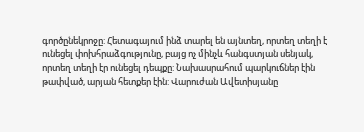գործընեկրոջը: Հետագայում ինձ տարել են այնտեղ, որտեղ տեղի է ունեցել փոխհրաձգությունը, բայց ոչ մինչև հանգստյան սենյակ, որտեղ տեղի էր ունեցել դեպքը: Նախասրահում պարկուճներ էին թափված, արյան հետքեր էին: Վարուժան Ավետիսյանը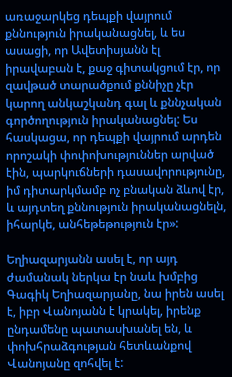առաջարկեց դեպքի վայրում քննություն իրականացնել, և ես ասացի, որ Ավետիսյանն էլ իրավաբան է, քաջ գիտակցում էր, որ զավթած տարածքում քննիչը չէր կարող անկաշկանդ գալ և քննչական գործողություն իրականացնել: Ես հասկացա, որ դեպքի վայրում արդեն որոշակի փոփոխություններ արված էին, պարկուճների դասավորությունը, իմ դիտարկմամբ ոչ բնական ձևով էր, և այդտեղ քննություն իրականացնելն, իհարկե, անհեթեթություն էր»:

Եղիազարյանն ասել է, որ այդ ժամանակ ներկա էր նաև խմբից Գագիկ Եղիազարյանը, նա իրեն ասել է, իբր Վանոյանն է կրակել, իրենք ընդամենը պատասխանել են, և փոխհրաձգության հետևանքով Վանոյանը զոհվել է: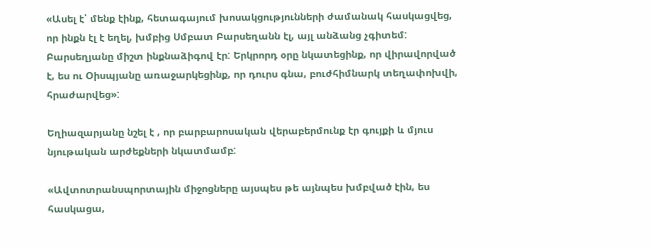«Ասել է՝ մենք էինք, հետագայում խոսակցությունների ժամանակ հասկացվեց, որ ինքն էլ է եղել, խմբից Սմբատ Բարսեղանն էլ, այլ անձանց չգիտեմ: Բարսեղյանը միշտ ինքնաձիգով էր: Երկրորդ օրը նկատեցինք, որ վիրավորված է, ես ու Օիսպյանը առաջարկեցինք, որ դուրս գնա, բուժհիմնարկ տեղափոխվի, հրաժարվեց»:

Եղիազարյանը նշել է , որ բարբարոսական վերաբերմունք էր գույքի և մյուս նյութական արժեքների նկատմամբ:

«Ավտոտրանսպորտային միջոցները այսպես թե այնպես խմբված էին, ես հասկացա,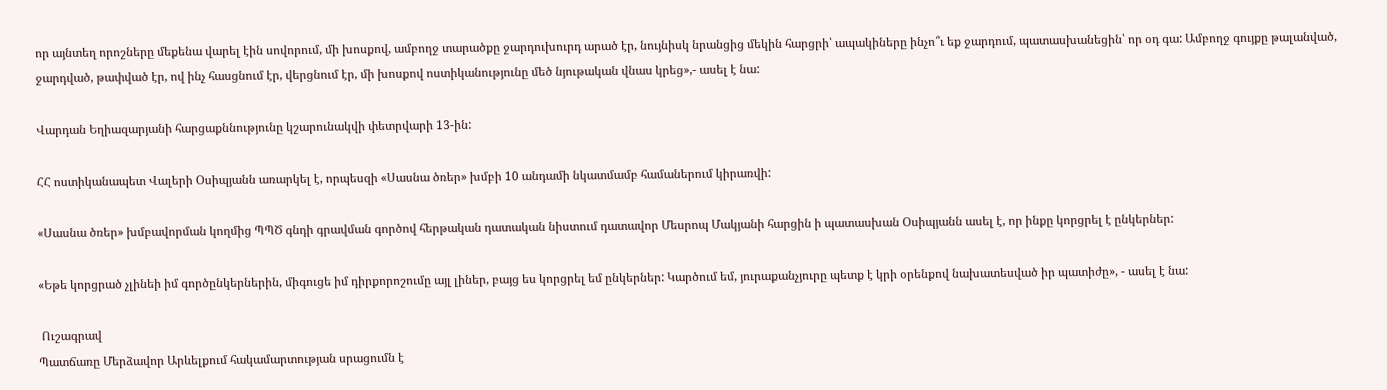որ այնտեղ որոշները մեքենա վարել էին սովորում, մի խոսքով, ամբողջ տարածքը ջարդուխուրդ արած էր, նույնիսկ նրանցից մեկին հարցրի՝ ապակիները ինչո՞ւ եք ջարդում, պատասխանեցին՝ որ օդ գա: Ամբողջ գույքը թալանված, ջարդված, թափված էր, ով ինչ հասցնում էր, վերցնում էր, մի խոսքով ոստիկանությունը մեծ նյութական վնաս կրեց»,- ասել է նա:

Վարդան Եղիազարյանի հարցաքննությունը կշարունակվի փետրվարի 13-ին:

ՀՀ ոստիկանապետ Վալերի Օսիպյանն առարկել է, որպեսզի «Սասնա ծռեր» խմբի 10 անդամի նկատմամբ համաներում կիրառվի:

«Սասնա ծռեր» խմբավորման կողմից ՊՊԾ գնդի գրավման գործով հերթական դատական նիստում դատավոր Մեսրոպ Մակյանի հարցին ի պատասխան Օսիպյանն ասել է, որ ինքը կորցրել է ընկերներ:

«Եթե կորցրած չլինեի իմ գործընկերներին, միգուցե իմ դիրքորոշումը այլ լիներ, բայց ես կորցրել եմ ընկերներ: Կարծում եմ, յուրաքանչյուրը պետք է կրի օրենքով նախատեսված իր պատիժը», - ասել է նա:

 Ուշագրավ
Պատճառը Մերձավոր Արևելքում հակամարտության սրացումն է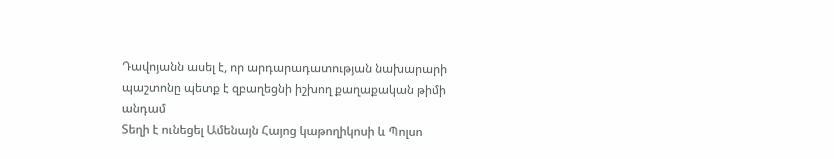Դավոյանն ասել է, որ արդարադատության նախարարի պաշտոնը պետք է զբաղեցնի իշխող քաղաքական թիմի անդամ
Տեղի է ունեցել Ամենայն Հայոց կաթողիկոսի և Պոլսո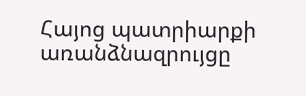Հայոց պատրիարքի առանձնազրույցը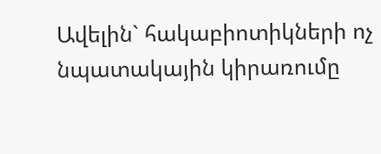Ավելին` հակաբիոտիկների ոչ նպատակային կիրառումը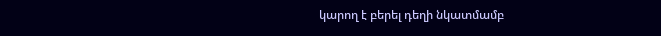կարող է բերել դեղի նկատմամբ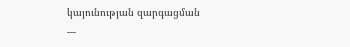կայունության զարգացման
---